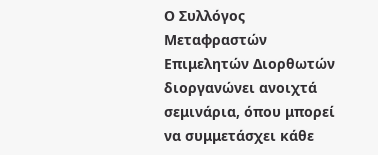Ο Συλλόγος Μεταφραστών Επιμελητών Διορθωτών διοργανώνει ανοιχτά σεμινάρια, όπου μπορεί να συμμετάσχει κάθε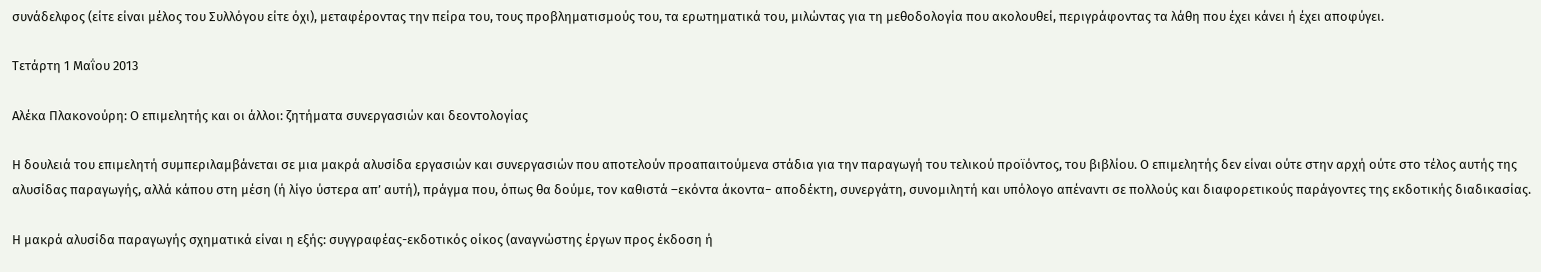συνάδελφος (είτε είναι μέλος του Συλλόγου είτε όχι), μεταφέροντας την πείρα του, τους προβληματισμούς του, τα ερωτηματικά του, μιλώντας για τη μεθοδολογία που ακολουθεί, περιγράφοντας τα λάθη που έχει κάνει ή έχει αποφύγει.

Τετάρτη 1 Μαΐου 2013

Αλέκα Πλακονούρη: Ο επιμελητής και οι άλλοι: ζητήματα συνεργασιών και δεοντολογίας

Η δουλειά του επιμελητή συμπεριλαμβάνεται σε μια μακρά αλυσίδα εργασιών και συνεργασιών που αποτελούν προαπαιτούμενα στάδια για την παραγωγή του τελικού προϊόντος, του βιβλίου. Ο επιμελητής δεν είναι ούτε στην αρχή ούτε στο τέλος αυτής της αλυσίδας παραγωγής, αλλά κάπου στη μέση (ή λίγο ύστερα απ’ αυτή), πράγμα που, όπως θα δούμε, τον καθιστά –εκόντα άκοντα− αποδέκτη, συνεργάτη, συνομιλητή και υπόλογο απέναντι σε πολλούς και διαφορετικούς παράγοντες της εκδοτικής διαδικασίας.

Η μακρά αλυσίδα παραγωγής σχηματικά είναι η εξής: συγγραφέας-εκδοτικός οίκος (αναγνώστης έργων προς έκδοση ή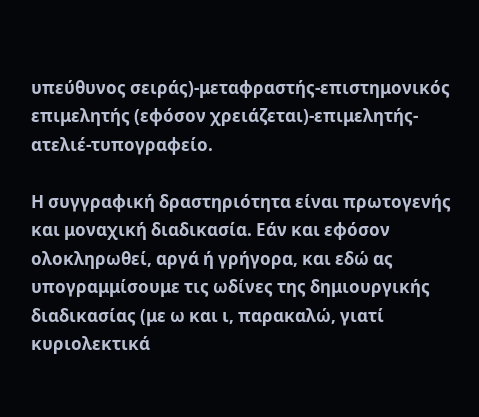υπεύθυνος σειράς)-μεταφραστής-επιστημονικός επιμελητής (εφόσον χρειάζεται)-επιμελητής-ατελιέ-τυπογραφείο.

Η συγγραφική δραστηριότητα είναι πρωτογενής και μοναχική διαδικασία. Εάν και εφόσον ολοκληρωθεί, αργά ή γρήγορα, και εδώ ας υπογραμμίσουμε τις ωδίνες της δημιουργικής διαδικασίας (με ω και ι, παρακαλώ, γιατί κυριολεκτικά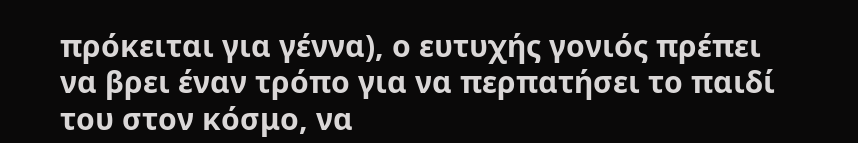πρόκειται για γέννα), ο ευτυχής γονιός πρέπει να βρει έναν τρόπο για να περπατήσει το παιδί του στον κόσμο, να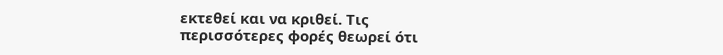εκτεθεί και να κριθεί. Τις περισσότερες φορές θεωρεί ότι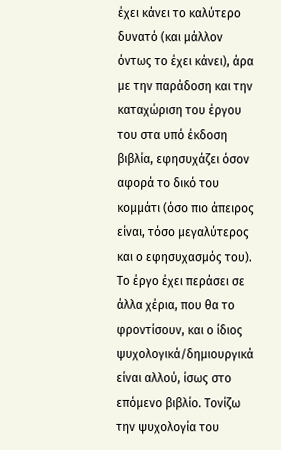έχει κάνει το καλύτερο δυνατό (και μάλλον όντως το έχει κάνει), άρα με την παράδοση και την καταχώριση του έργου του στα υπό έκδοση βιβλία, εφησυχάζει όσον αφορά το δικό του κομμάτι (όσο πιο άπειρος είναι, τόσο μεγαλύτερος και ο εφησυχασμός του). Το έργο έχει περάσει σε άλλα χέρια, που θα το φροντίσουν, και ο ίδιος ψυχολογικά/δημιουργικά είναι αλλού, ίσως στο επόμενο βιβλίο. Τονίζω την ψυχολογία του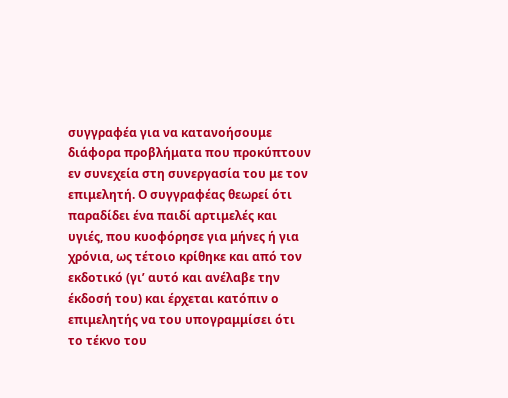συγγραφέα για να κατανοήσουμε διάφορα προβλήματα που προκύπτουν  εν συνεχεία στη συνεργασία του με τον επιμελητή. Ο συγγραφέας θεωρεί ότι παραδίδει ένα παιδί αρτιμελές και υγιές, που κυοφόρησε για μήνες ή για χρόνια, ως τέτοιο κρίθηκε και από τον εκδοτικό (γι’ αυτό και ανέλαβε την έκδοσή του) και έρχεται κατόπιν ο επιμελητής να του υπογραμμίσει ότι το τέκνο του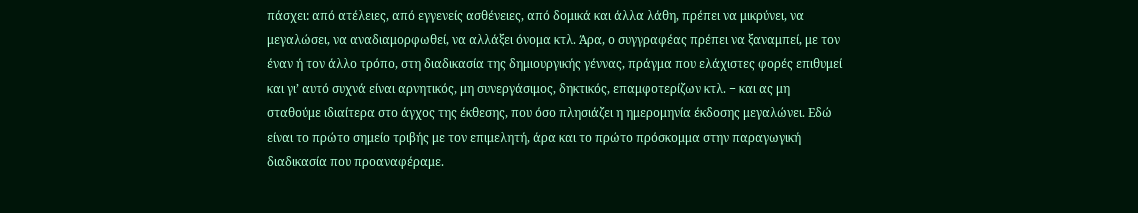πάσχει: από ατέλειες, από εγγενείς ασθένειες, από δομικά και άλλα λάθη, πρέπει να μικρύνει, να μεγαλώσει, να αναδιαμορφωθεί, να αλλάξει όνομα κτλ. Άρα, ο συγγραφέας πρέπει να ξαναμπεί, με τον έναν ή τον άλλο τρόπο, στη διαδικασία της δημιουργικής γέννας, πράγμα που ελάχιστες φορές επιθυμεί και γι’ αυτό συχνά είναι αρνητικός, μη συνεργάσιμος, δηκτικός, επαμφοτερίζων κτλ. − και ας μη σταθούμε ιδιαίτερα στο άγχος της έκθεσης, που όσο πλησιάζει η ημερομηνία έκδοσης μεγαλώνει. Εδώ είναι το πρώτο σημείο τριβής με τον επιμελητή, άρα και το πρώτο πρόσκομμα στην παραγωγική διαδικασία που προαναφέραμε.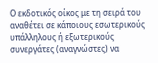Ο εκδοτικός οίκος με τη σειρά του αναθέτει σε κάποιους εσωτερικούς υπάλληλους ή εξωτερικούς συνεργάτες (αναγνώστες) να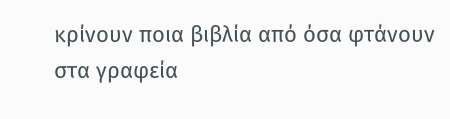κρίνουν ποια βιβλία από όσα φτάνουν στα γραφεία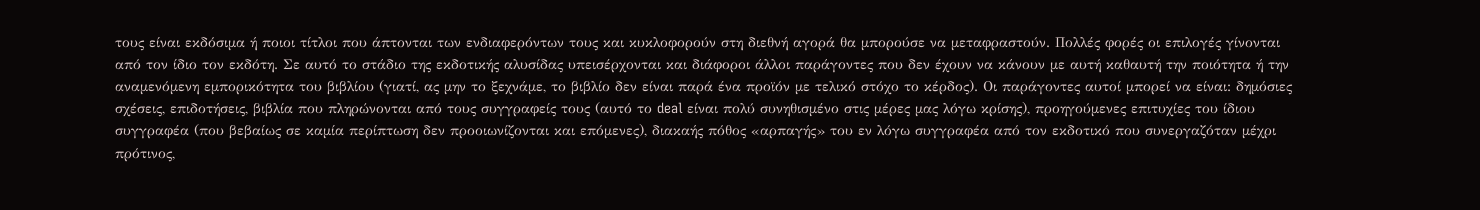τους είναι εκδόσιμα ή ποιοι τίτλοι που άπτονται των ενδιαφερόντων τους και κυκλοφορούν στη διεθνή αγορά θα μπορούσε να μεταφραστούν. Πολλές φορές οι επιλογές γίνονται από τον ίδιο τον εκδότη. Σε αυτό το στάδιο της εκδοτικής αλυσίδας υπεισέρχονται και διάφοροι άλλοι παράγοντες που δεν έχουν να κάνουν με αυτή καθαυτή την ποιότητα ή την αναμενόμενη εμπορικότητα του βιβλίου (γιατί, ας μην το ξεχνάμε, το βιβλίο δεν είναι παρά ένα προϊόν με τελικό στόχο το κέρδος). Οι παράγοντες αυτοί μπορεί να είναι: δημόσιες σχέσεις, επιδοτήσεις, βιβλία που πληρώνονται από τους συγγραφείς τους (αυτό το deal είναι πολύ συνηθισμένο στις μέρες μας λόγω κρίσης), προηγούμενες επιτυχίες του ίδιου συγγραφέα (που βεβαίως σε καμία περίπτωση δεν προοιωνίζονται και επόμενες), διακαής πόθος «αρπαγής» του εν λόγω συγγραφέα από τον εκδοτικό που συνεργαζόταν μέχρι πρότινος,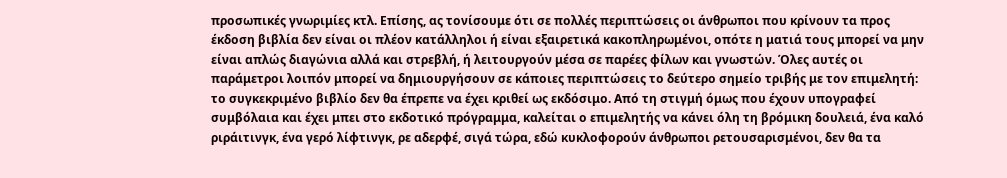προσωπικές γνωριμίες κτλ. Επίσης, ας τονίσουμε ότι σε πολλές περιπτώσεις οι άνθρωποι που κρίνουν τα προς έκδοση βιβλία δεν είναι οι πλέον κατάλληλοι ή είναι εξαιρετικά κακοπληρωμένοι, οπότε η ματιά τους μπορεί να μην είναι απλώς διαγώνια αλλά και στρεβλή, ή λειτουργούν μέσα σε παρέες φίλων και γνωστών. Όλες αυτές οι παράμετροι λοιπόν μπορεί να δημιουργήσουν σε κάποιες περιπτώσεις το δεύτερο σημείο τριβής με τον επιμελητή: το συγκεκριμένο βιβλίο δεν θα έπρεπε να έχει κριθεί ως εκδόσιμο. Από τη στιγμή όμως που έχουν υπογραφεί συμβόλαια και έχει μπει στο εκδοτικό πρόγραμμα, καλείται ο επιμελητής να κάνει όλη τη βρόμικη δουλειά, ένα καλό ριράιτινγκ, ένα γερό λίφτινγκ, ρε αδερφέ, σιγά τώρα, εδώ κυκλοφορούν άνθρωποι ρετουσαρισμένοι, δεν θα τα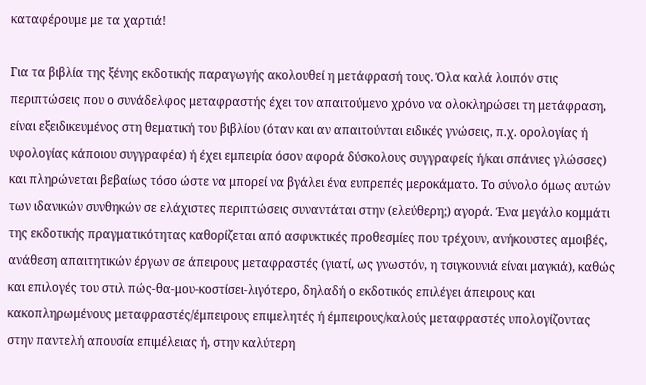καταφέρουμε με τα χαρτιά!

Για τα βιβλία της ξένης εκδοτικής παραγωγής ακολουθεί η μετάφρασή τους. Όλα καλά λοιπόν στις περιπτώσεις που ο συνάδελφος μεταφραστής έχει τον απαιτούμενο χρόνο να ολοκληρώσει τη μετάφραση, είναι εξειδικευμένος στη θεματική του βιβλίου (όταν και αν απαιτούνται ειδικές γνώσεις, π.χ. ορολογίας ή υφολογίας κάποιου συγγραφέα) ή έχει εμπειρία όσον αφορά δύσκολους συγγραφείς ή/και σπάνιες γλώσσες) και πληρώνεται βεβαίως τόσο ώστε να μπορεί να βγάλει ένα ευπρεπές μεροκάματο. Το σύνολο όμως αυτών των ιδανικών συνθηκών σε ελάχιστες περιπτώσεις συναντάται στην (ελεύθερη;) αγορά. Ένα μεγάλο κομμάτι της εκδοτικής πραγματικότητας καθορίζεται από ασφυκτικές προθεσμίες που τρέχουν, ανήκουστες αμοιβές, ανάθεση απαιτητικών έργων σε άπειρους μεταφραστές (γιατί, ως γνωστόν, η τσιγκουνιά είναι μαγκιά), καθώς και επιλογές του στιλ πώς-θα-μου-κοστίσει-λιγότερο, δηλαδή ο εκδοτικός επιλέγει άπειρους και κακοπληρωμένους μεταφραστές/έμπειρους επιμελητές ή έμπειρους/καλούς μεταφραστές υπολογίζοντας στην παντελή απουσία επιμέλειας ή, στην καλύτερη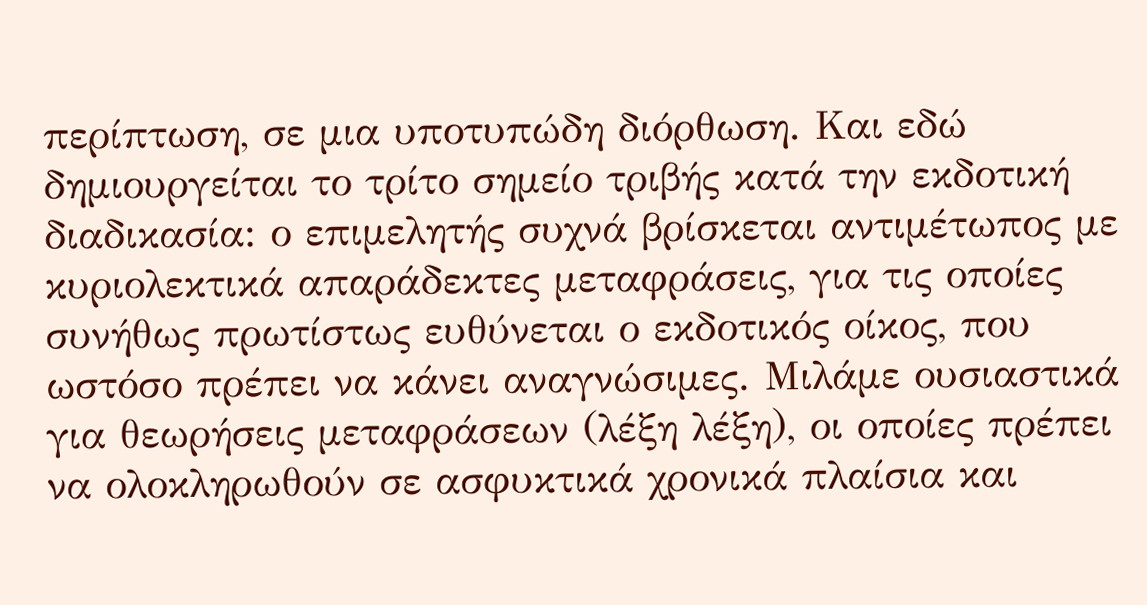περίπτωση, σε μια υποτυπώδη διόρθωση. Και εδώ δημιουργείται το τρίτο σημείο τριβής κατά την εκδοτική διαδικασία: ο επιμελητής συχνά βρίσκεται αντιμέτωπος με κυριολεκτικά απαράδεκτες μεταφράσεις, για τις οποίες συνήθως πρωτίστως ευθύνεται ο εκδοτικός οίκος, που ωστόσο πρέπει να κάνει αναγνώσιμες. Μιλάμε ουσιαστικά για θεωρήσεις μεταφράσεων (λέξη λέξη), οι οποίες πρέπει να ολοκληρωθούν σε ασφυκτικά χρονικά πλαίσια και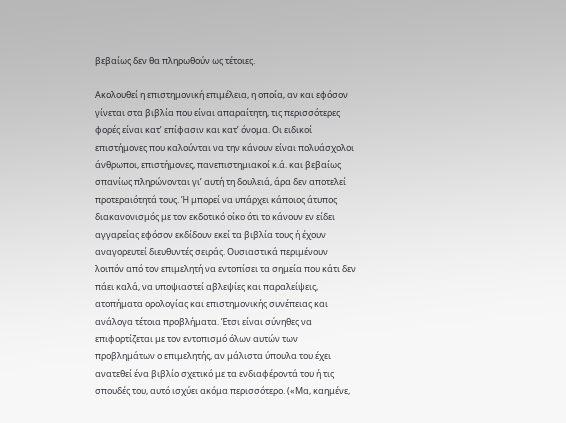βεβαίως δεν θα πληρωθούν ως τέτοιες.

Ακολουθεί η επιστημονική επιμέλεια, η οποία, αν και εφόσον γίνεται στα βιβλία που είναι απαραίτητη, τις περισσότερες φορές είναι κατ’ επίφασιν και κατ’ όνομα. Οι ειδικοί επιστήμονες που καλούνται να την κάνουν είναι πολυάσχολοι άνθρωποι, επιστήμονες, πανεπιστημιακοί κ.ά. και βεβαίως σπανίως πληρώνονται γι’ αυτή τη δουλειά, άρα δεν αποτελεί προτεραιότητά τους. Ή μπορεί να υπάρχει κάποιος άτυπος διακανονισμός με τον εκδοτικό οίκο ότι το κάνουν εν είδει αγγαρείας εφόσον εκδίδουν εκεί τα βιβλία τους ή έχουν αναγορευτεί διευθυντές σειράς. Ουσιαστικά περιμένουν λοιπόν από τον επιμελητή να εντοπίσει τα σημεία που κάτι δεν πάει καλά, να υποψιαστεί αβλεψίες και παραλείψεις, ατοπήματα ορολογίας και επιστημονικής συνέπειας και ανάλογα τέτοια προβλήματα. Έτσι είναι σύνηθες να επιφορτίζεται με τον εντοπισμό όλων αυτών των προβλημάτων ο επιμελητής, αν μάλιστα ύπουλα του έχει ανατεθεί ένα βιβλίο σχετικό με τα ενδιαφέροντά του ή τις σπουδές του, αυτό ισχύει ακόμα περισσότερο. («Μα, καημένε,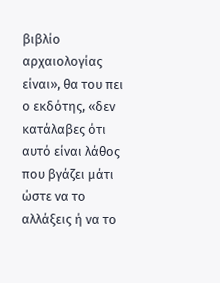βιβλίο αρχαιολογίας είναι», θα του πει ο εκδότης, «δεν κατάλαβες ότι αυτό είναι λάθος που βγάζει μάτι ώστε να το αλλάξεις ή να το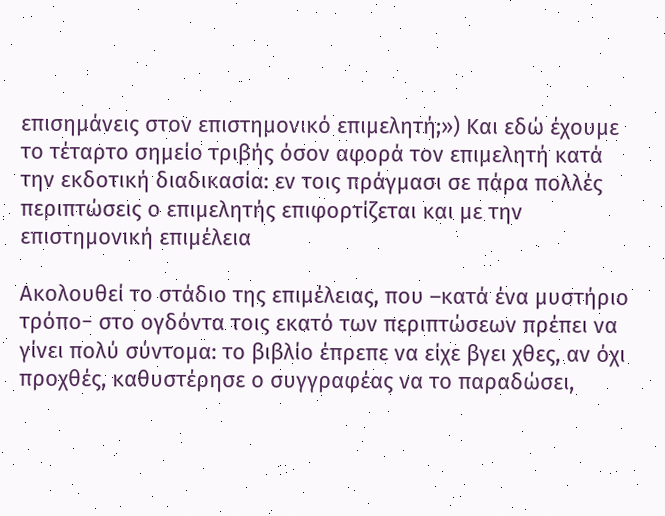επισημάνεις στον επιστημονικό επιμελητή;») Και εδώ έχουμε το τέταρτο σημείο τριβής όσον αφορά τον επιμελητή κατά την εκδοτική διαδικασία: εν τοις πράγμασι σε πάρα πολλές περιπτώσεις ο επιμελητής επιφορτίζεται και με την επιστημονική επιμέλεια

Ακολουθεί το στάδιο της επιμέλειας, που –κατά ένα μυστήριο τρόπο− στο ογδόντα τοις εκατό των περιπτώσεων πρέπει να γίνει πολύ σύντομα: το βιβλίο έπρεπε να είχε βγει χθες, αν όχι προχθές, καθυστέρησε ο συγγραφέας να το παραδώσει,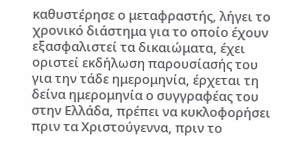καθυστέρησε ο μεταφραστής, λήγει το χρονικό διάστημα για το οποίο έχουν εξασφαλιστεί τα δικαιώματα, έχει οριστεί εκδήλωση παρουσίασής του για την τάδε ημερομηνία, έρχεται τη δείνα ημερομηνία ο συγγραφέας του στην Ελλάδα, πρέπει να κυκλοφορήσει πριν τα Χριστούγεννα, πριν το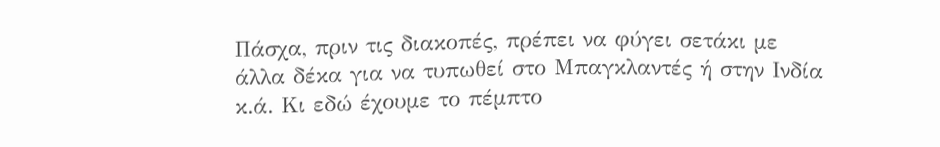Πάσχα, πριν τις διακοπές, πρέπει να φύγει σετάκι με άλλα δέκα για να τυπωθεί στο Μπαγκλαντές ή στην Ινδία κ.ά. Κι εδώ έχουμε το πέμπτο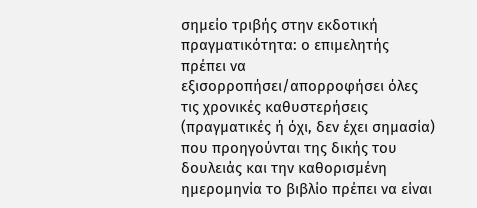σημείο τριβής στην εκδοτική πραγματικότητα: ο επιμελητής πρέπει να εξισορροπήσει/απορροφήσει όλες τις χρονικές καθυστερήσεις (πραγματικές ή όχι, δεν έχει σημασία) που προηγούνται της δικής του δουλειάς και την καθορισμένη ημερομηνία το βιβλίο πρέπει να είναι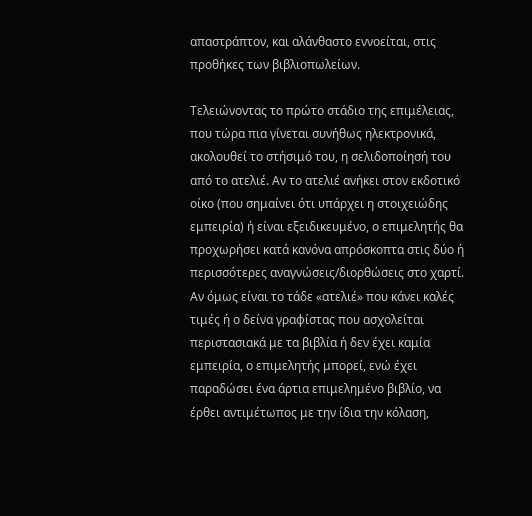απαστράπτον, και αλάνθαστο εννοείται, στις προθήκες των βιβλιοπωλείων.

Τελειώνοντας το πρώτο στάδιο της επιμέλειας, που τώρα πια γίνεται συνήθως ηλεκτρονικά, ακολουθεί το στήσιμό του, η σελιδοποίησή του από το ατελιέ. Αν το ατελιέ ανήκει στον εκδοτικό οίκο (που σημαίνει ότι υπάρχει η στοιχειώδης εμπειρία) ή είναι εξειδικευμένο, ο επιμελητής θα προχωρήσει κατά κανόνα απρόσκοπτα στις δύο ή περισσότερες αναγνώσεις/διορθώσεις στο χαρτί. Αν όμως είναι το τάδε «ατελιέ» που κάνει καλές τιμές ή ο δείνα γραφίστας που ασχολείται περιστασιακά με τα βιβλία ή δεν έχει καμία εμπειρία, ο επιμελητής μπορεί, ενώ έχει παραδώσει ένα άρτια επιμελημένο βιβλίο, να έρθει αντιμέτωπος με την ίδια την κόλαση,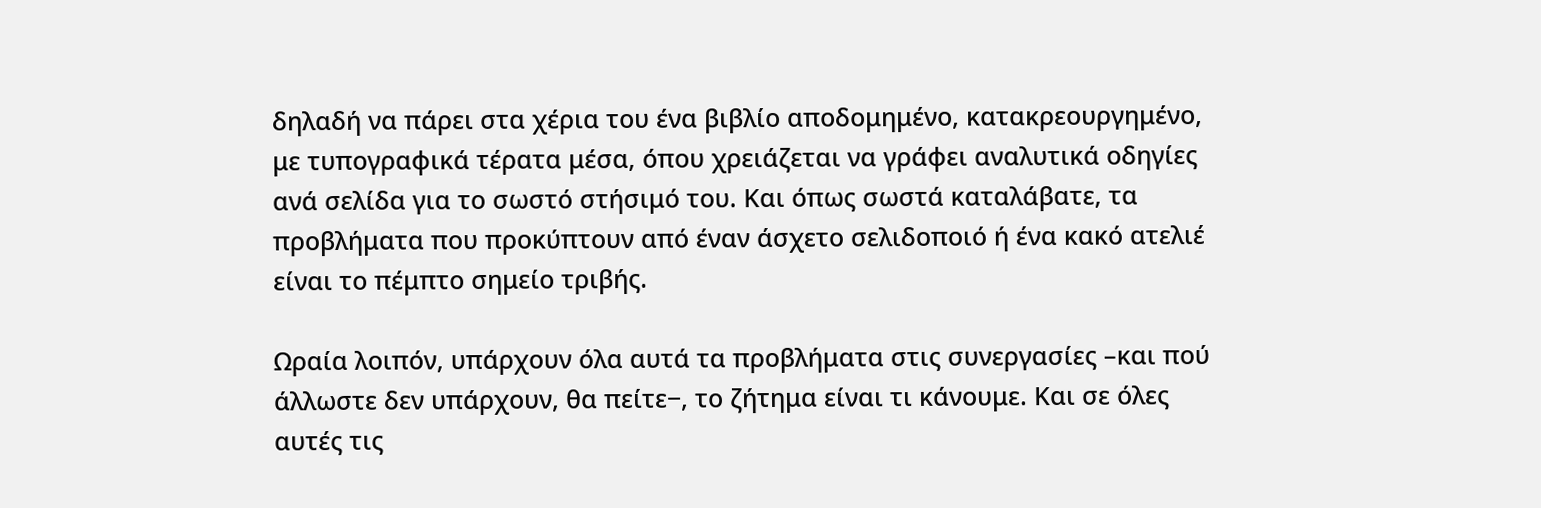δηλαδή να πάρει στα χέρια του ένα βιβλίο αποδομημένο, κατακρεουργημένο, με τυπογραφικά τέρατα μέσα, όπου χρειάζεται να γράφει αναλυτικά οδηγίες ανά σελίδα για το σωστό στήσιμό του. Και όπως σωστά καταλάβατε, τα προβλήματα που προκύπτουν από έναν άσχετο σελιδοποιό ή ένα κακό ατελιέ είναι το πέμπτο σημείο τριβής.

Ωραία λοιπόν, υπάρχουν όλα αυτά τα προβλήματα στις συνεργασίες –και πού άλλωστε δεν υπάρχουν, θα πείτε−, το ζήτημα είναι τι κάνουμε. Και σε όλες αυτές τις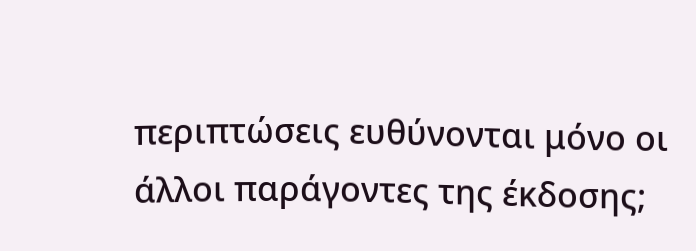περιπτώσεις ευθύνονται μόνο οι άλλοι παράγοντες της έκδοσης;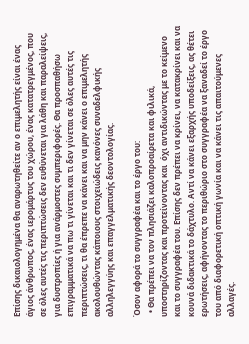Επίσης δικαιολογημένα θα αναρωτηθείτε αν ο επιμελητής είναι ένας άγιος άνθρωπος, ένας ιερομάρτυς του χώρου, ένας κατατρεγμένος, που σε όλες αυτές τις περιπτώσεις δεν ευθύνεται για λάθη και παραλείψεις, για δυστροπίες ή για ανάρμοστες συμπεριφορές. Θα προσπαθήσω επιγραμματικά να πω τι γίνεται και τι δεν γίνεται σε όλες αυτές τις περιπτώσεις, τι θα έπρεπε να κάνει και να μην κάνει ο επιμελητής ακολουθώντας κάποιους στοιχειώδεις κανόνες συναδελφικής αλληλεγγύης και επαγγελματικής δεοντολογίας.

Όσον αφορά το συγγραφέα και το έργο του:
  • Θα πρέπει να τον πλησιάζει καλοπροαίρετα και φιλικά, υποστηρίζοντας και προτείνοντας και  όχι αντιδικώντας με το κείμενο και το συγγραφέα του. Επίσης δεν πρέπει να κρίνει, να κατακρίνει και να κουνά διδακτικά το δάχτυλο. Αντί να κάνει εξαρχής υποδείξεις, ας θέτει ερωτήσεις, αφήνοντας το περιθώριο στο συγγραφέα να ξαναδεί το έργο του από διαφορετική οπτική γωνία και να κάνει τις απαιτούμενες αλλαγές.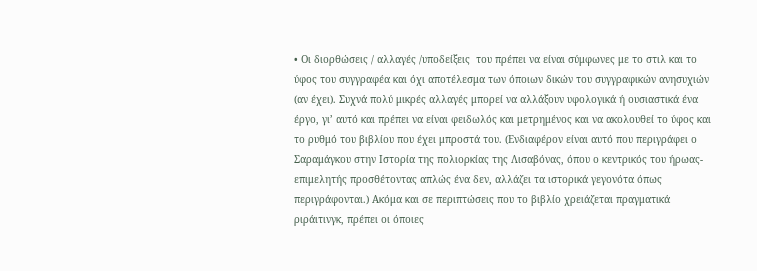• Οι διορθώσεις / αλλαγές /υποδείξεις  του πρέπει να είναι σύμφωνες με το στιλ και το ύφος του συγγραφέα και όχι αποτέλεσμα των όποιων δικών του συγγραφικών ανησυχιών (αν έχει). Συχνά πολύ μικρές αλλαγές μπορεί να αλλάξουν υφολογικά ή ουσιαστικά ένα έργο, γι’ αυτό και πρέπει να είναι φειδωλός και μετρημένος και να ακολουθεί το ύφος και το ρυθμό του βιβλίου που έχει μπροστά του. (Ενδιαφέρον είναι αυτό που περιγράφει ο Σαραμάγκου στην Ιστορία της πολιορκίας της Λισαβόνας, όπου ο κεντρικός του ήρωας-επιμελητής προσθέτοντας απλώς ένα δεν, αλλάζει τα ιστορικά γεγονότα όπως περιγράφονται.) Ακόμα και σε περιπτώσεις που το βιβλίο χρειάζεται πραγματικά ριράιτινγκ, πρέπει οι όποιες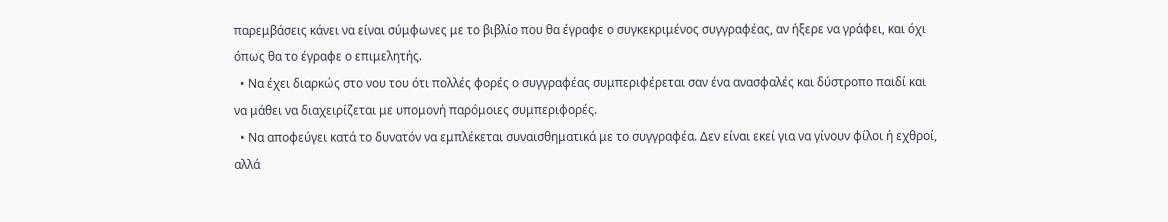παρεμβάσεις κάνει να είναι σύμφωνες με το βιβλίο που θα έγραφε ο συγκεκριμένος συγγραφέας, αν ήξερε να γράφει, και όχι όπως θα το έγραφε ο επιμελητής.
  • Να έχει διαρκώς στο νου του ότι πολλές φορές ο συγγραφέας συμπεριφέρεται σαν ένα ανασφαλές και δύστροπο παιδί και να μάθει να διαχειρίζεται με υπομονή παρόμοιες συμπεριφορές.
  • Να αποφεύγει κατά το δυνατόν να εμπλέκεται συναισθηματικά με το συγγραφέα. Δεν είναι εκεί για να γίνουν φίλοι ή εχθροί, αλλά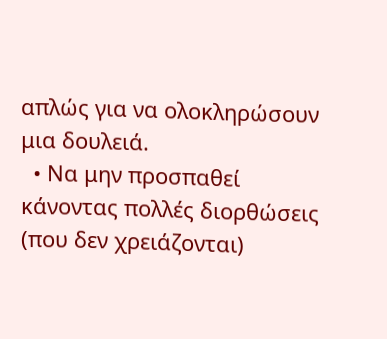απλώς για να ολοκληρώσουν μια δουλειά.
  • Να μην προσπαθεί κάνοντας πολλές διορθώσεις (που δεν χρειάζονται)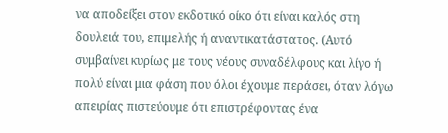να αποδείξει στον εκδοτικό οίκο ότι είναι καλός στη δουλειά του, επιμελής ή αναντικατάστατος. (Αυτό συμβαίνει κυρίως με τους νέους συναδέλφους και λίγο ή πολύ είναι μια φάση που όλοι έχουμε περάσει, όταν λόγω απειρίας πιστεύουμε ότι επιστρέφοντας ένα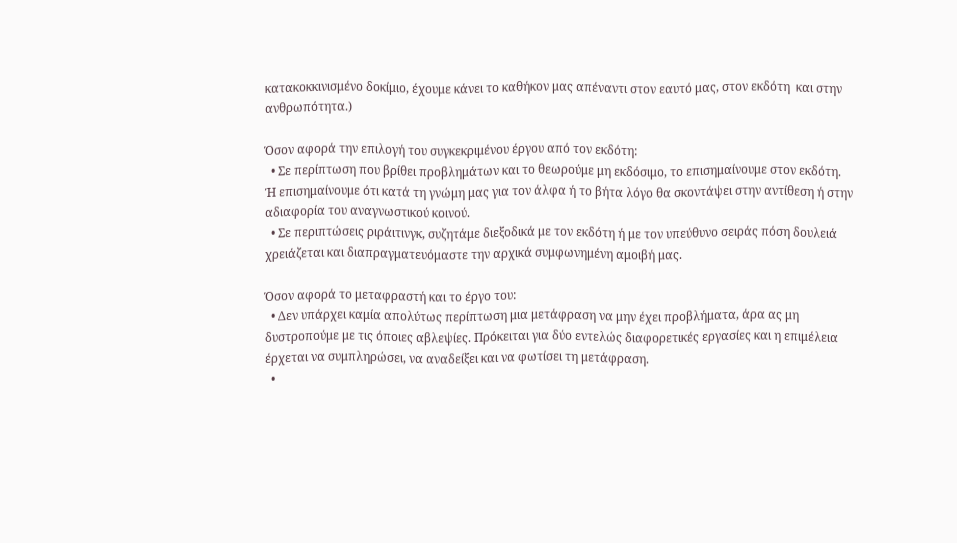κατακοκκινισμένο δοκίμιο, έχουμε κάνει το καθήκον μας απέναντι στον εαυτό μας, στον εκδότη  και στην ανθρωπότητα.)

Όσον αφορά την επιλογή του συγκεκριμένου έργου από τον εκδότη:
  • Σε περίπτωση που βρίθει προβλημάτων και το θεωρούμε μη εκδόσιμο, το επισημαίνουμε στον εκδότη. Ή επισημαίνουμε ότι κατά τη γνώμη μας για τον άλφα ή το βήτα λόγο θα σκοντάψει στην αντίθεση ή στην αδιαφορία του αναγνωστικού κοινού.
  • Σε περιπτώσεις ριράιτινγκ, συζητάμε διεξοδικά με τον εκδότη ή με τον υπεύθυνο σειράς πόση δουλειά χρειάζεται και διαπραγματευόμαστε την αρχικά συμφωνημένη αμοιβή μας.

Όσον αφορά το μεταφραστή και το έργο του:
  • Δεν υπάρχει καμία απολύτως περίπτωση μια μετάφραση να μην έχει προβλήματα, άρα ας μη δυστροπούμε με τις όποιες αβλεψίες. Πρόκειται για δύο εντελώς διαφορετικές εργασίες και η επιμέλεια έρχεται να συμπληρώσει, να αναδείξει και να φωτίσει τη μετάφραση.
  •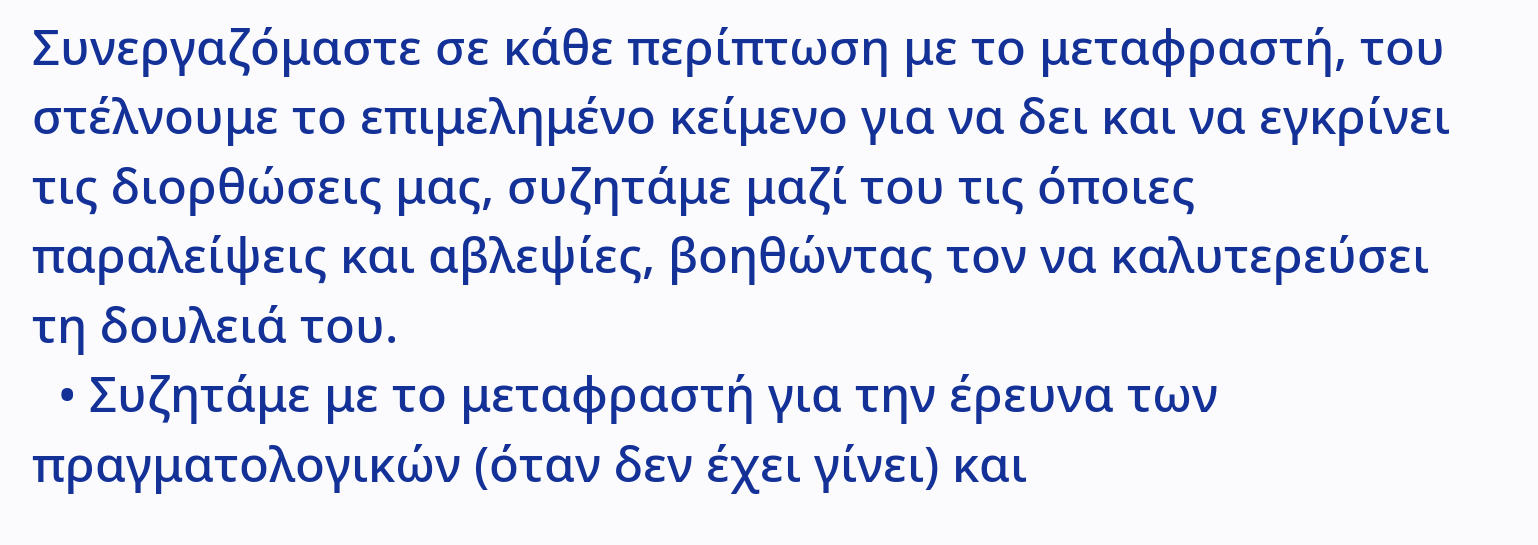Συνεργαζόμαστε σε κάθε περίπτωση με το μεταφραστή, του στέλνουμε το επιμελημένο κείμενο για να δει και να εγκρίνει τις διορθώσεις μας, συζητάμε μαζί του τις όποιες παραλείψεις και αβλεψίες, βοηθώντας τον να καλυτερεύσει τη δουλειά του.
  • Συζητάμε με το μεταφραστή για την έρευνα των πραγματολογικών (όταν δεν έχει γίνει) και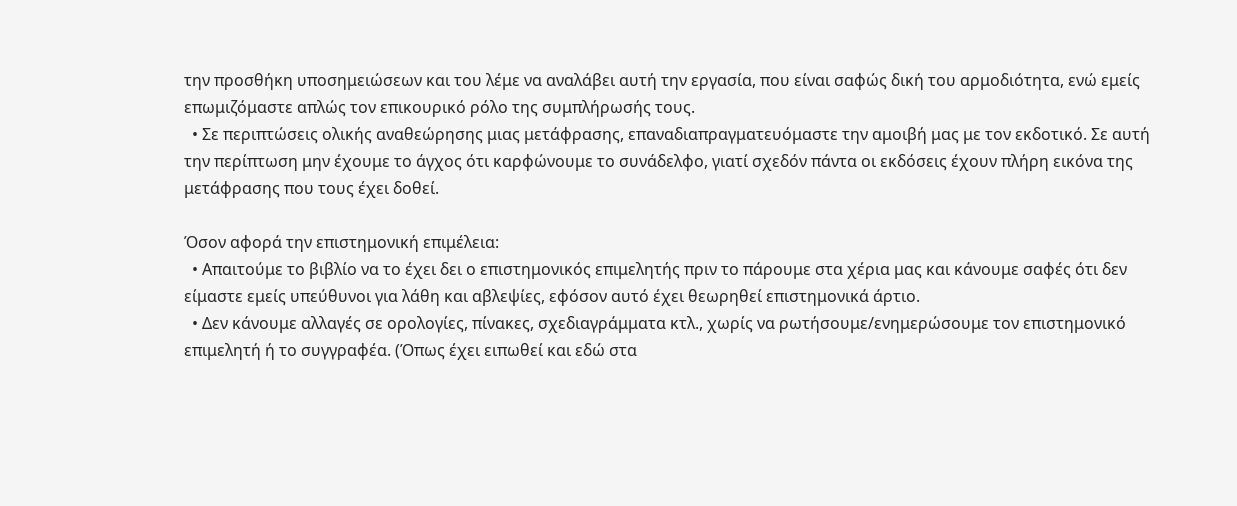την προσθήκη υποσημειώσεων και του λέμε να αναλάβει αυτή την εργασία, που είναι σαφώς δική του αρμοδιότητα, ενώ εμείς επωμιζόμαστε απλώς τον επικουρικό ρόλο της συμπλήρωσής τους.
  • Σε περιπτώσεις ολικής αναθεώρησης μιας μετάφρασης, επαναδιαπραγματευόμαστε την αμοιβή μας με τον εκδοτικό. Σε αυτή την περίπτωση μην έχουμε το άγχος ότι καρφώνουμε το συνάδελφο, γιατί σχεδόν πάντα οι εκδόσεις έχουν πλήρη εικόνα της μετάφρασης που τους έχει δοθεί.

Όσον αφορά την επιστημονική επιμέλεια:
  • Απαιτούμε το βιβλίο να το έχει δει ο επιστημονικός επιμελητής πριν το πάρουμε στα χέρια μας και κάνουμε σαφές ότι δεν είμαστε εμείς υπεύθυνοι για λάθη και αβλεψίες, εφόσον αυτό έχει θεωρηθεί επιστημονικά άρτιο.
  • Δεν κάνουμε αλλαγές σε ορολογίες, πίνακες, σχεδιαγράμματα κτλ., χωρίς να ρωτήσουμε/ενημερώσουμε τον επιστημονικό επιμελητή ή το συγγραφέα. (Όπως έχει ειπωθεί και εδώ στα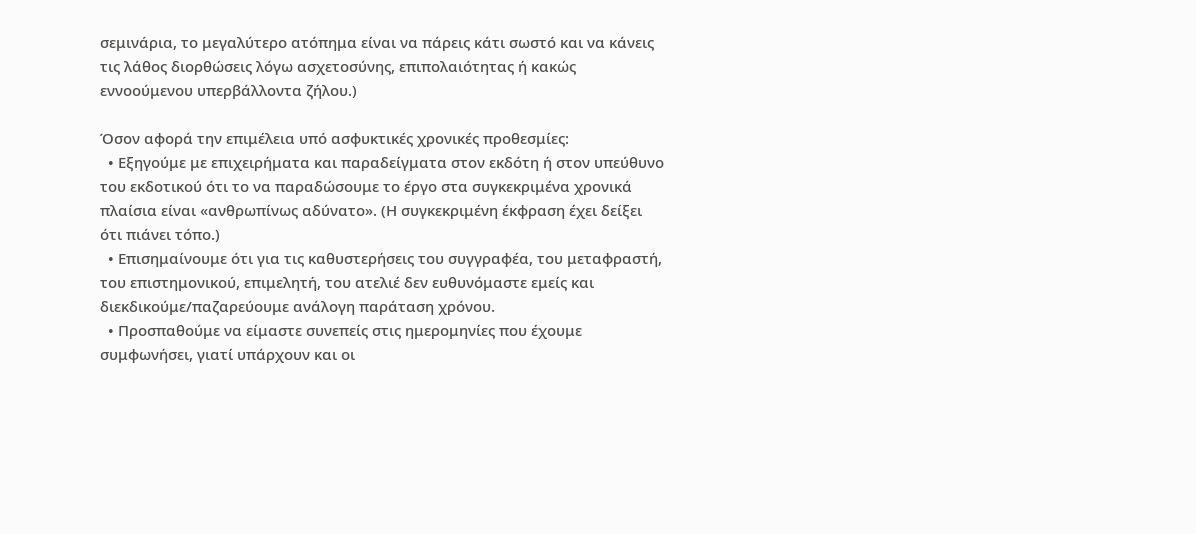σεμινάρια, το μεγαλύτερο ατόπημα είναι να πάρεις κάτι σωστό και να κάνεις τις λάθος διορθώσεις λόγω ασχετοσύνης, επιπολαιότητας ή κακώς εννοούμενου υπερβάλλοντα ζήλου.)

Όσον αφορά την επιμέλεια υπό ασφυκτικές χρονικές προθεσμίες:
  • Εξηγούμε με επιχειρήματα και παραδείγματα στον εκδότη ή στον υπεύθυνο του εκδοτικού ότι το να παραδώσουμε το έργο στα συγκεκριμένα χρονικά πλαίσια είναι «ανθρωπίνως αδύνατο». (Η συγκεκριμένη έκφραση έχει δείξει ότι πιάνει τόπο.)
  • Επισημαίνουμε ότι για τις καθυστερήσεις του συγγραφέα, του μεταφραστή, του επιστημονικού, επιμελητή, του ατελιέ δεν ευθυνόμαστε εμείς και διεκδικούμε/παζαρεύουμε ανάλογη παράταση χρόνου.
  • Προσπαθούμε να είμαστε συνεπείς στις ημερομηνίες που έχουμε συμφωνήσει, γιατί υπάρχουν και οι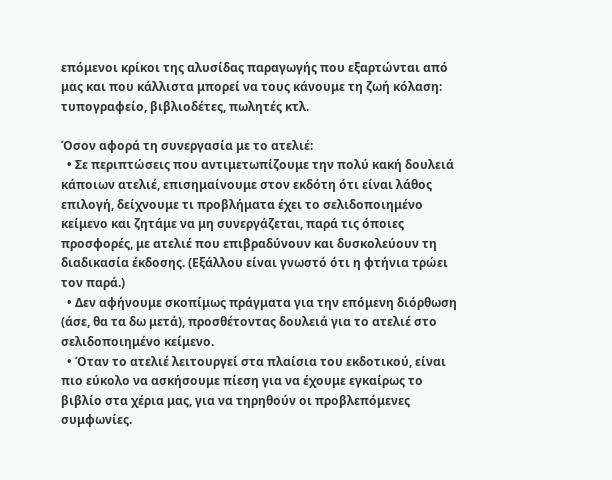επόμενοι κρίκοι της αλυσίδας παραγωγής που εξαρτώνται από μας και που κάλλιστα μπορεί να τους κάνουμε τη ζωή κόλαση: τυπογραφείο, βιβλιοδέτες, πωλητές κτλ.

Όσον αφορά τη συνεργασία με το ατελιέ:
  • Σε περιπτώσεις που αντιμετωπίζουμε την πολύ κακή δουλειά κάποιων ατελιέ, επισημαίνουμε στον εκδότη ότι είναι λάθος επιλογή, δείχνουμε τι προβλήματα έχει το σελιδοποιημένο κείμενο και ζητάμε να μη συνεργάζεται, παρά τις όποιες προσφορές, με ατελιέ που επιβραδύνουν και δυσκολεύουν τη διαδικασία έκδοσης. (Εξάλλου είναι γνωστό ότι η φτήνια τρώει τον παρά.)
  • Δεν αφήνουμε σκοπίμως πράγματα για την επόμενη διόρθωση (άσε, θα τα δω μετά), προσθέτοντας δουλειά για το ατελιέ στο σελιδοποιημένο κείμενο.
  • Όταν το ατελιέ λειτουργεί στα πλαίσια του εκδοτικού, είναι πιο εύκολο να ασκήσουμε πίεση για να έχουμε εγκαίρως το βιβλίο στα χέρια μας, για να τηρηθούν οι προβλεπόμενες συμφωνίες.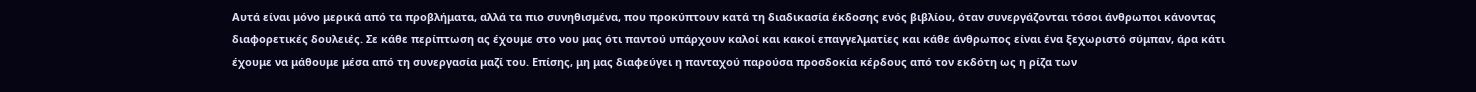Αυτά είναι μόνο μερικά από τα προβλήματα, αλλά τα πιο συνηθισμένα, που προκύπτουν κατά τη διαδικασία έκδοσης ενός βιβλίου, όταν συνεργάζονται τόσοι άνθρωποι κάνοντας διαφορετικές δουλειές. Σε κάθε περίπτωση ας έχουμε στο νου μας ότι παντού υπάρχουν καλοί και κακοί επαγγελματίες και κάθε άνθρωπος είναι ένα ξεχωριστό σύμπαν, άρα κάτι έχουμε να μάθουμε μέσα από τη συνεργασία μαζί του. Επίσης, μη μας διαφεύγει η πανταχού παρούσα προσδοκία κέρδους από τον εκδότη ως η ρίζα των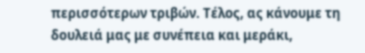περισσότερων τριβών. Τέλος, ας κάνουμε τη δουλειά μας με συνέπεια και μεράκι,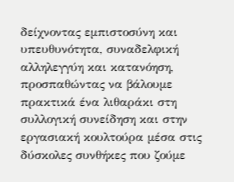δείχνοντας εμπιστοσύνη και υπευθυνότητα, συναδελφική αλληλεγγύη και κατανόηση, προσπαθώντας να βάλουμε πρακτικά ένα λιθαράκι στη συλλογική συνείδηση και στην εργασιακή κουλτούρα μέσα στις δύσκολες συνθήκες που ζούμε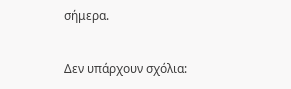σήμερα.

Δεν υπάρχουν σχόλια: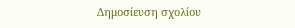Δημοσίευση σχολίου